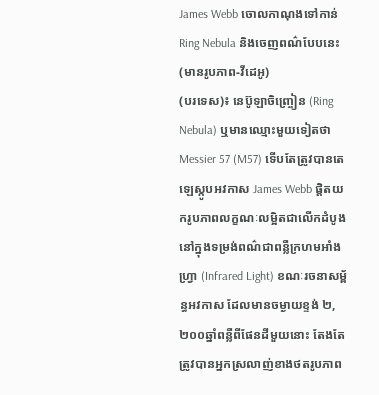James Webb ចោលកាណុងទៅកាន់ Ring Nebula និងចេញពណ៌បែបនេះ (មានរូបភាព-វីដេអូ)
(បរទេស)៖ នេប៊ូឡាចិញ្ច្រៀន (Ring Nebula) ឬមានឈ្មោះមួយទៀតថា Messier 57 (M57) ទើបតែត្រូវបានតេឡេស្កូបអវកាស James Webb ផ្តិតយករូបភាពលក្ខណៈលម្អិតជាលើកដំបូង នៅក្នុងទម្រង់ពណ៌ជាពន្លឺក្រហមអាំងហ្វ្រា (Infrared Light) ខណៈរចនាសម្ព័ន្ធអវកាស ដែលមានចម្ងាយខ្ទង់ ២,២០០ឆ្នាំពន្លឺពីផែនដីមួយនោះ តែងតែត្រូវបានអ្នកស្រលាញ់ខាងថតរូបភាព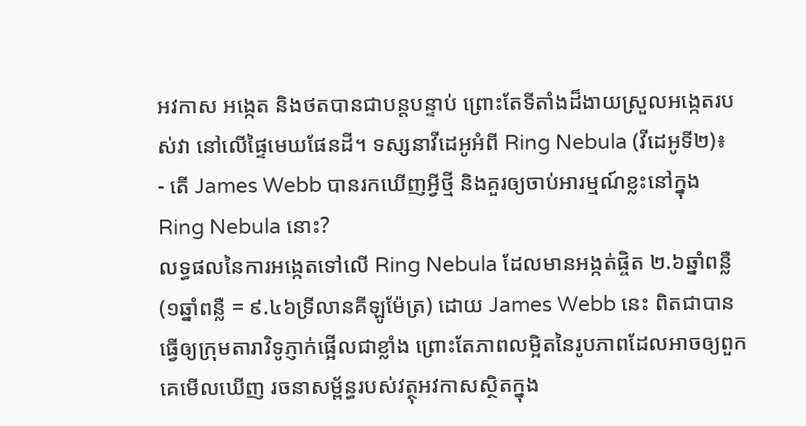អវកាស អង្កេត និងថតបានជាបន្តបន្ទាប់ ព្រោះតែទីតាំងដ៏ងាយស្រួលអង្កេតរបស់វា នៅលើផ្ទៃមេឃផែនដី។ ទស្សនាវីដេអូអំពី Ring Nebula (វីដេអូទី២)៖
- តើ James Webb បានរកឃើញអ្វីថ្មី និងគួរឲ្យចាប់អារម្មណ៍ខ្លះនៅក្នុង Ring Nebula នោះ?
លទ្ធផលនៃការអង្កេតទៅលើ Ring Nebula ដែលមានអង្កត់ផ្ចិត ២.៦ឆ្នាំពន្លឺ (១ឆ្នាំពន្លឺ = ៩.៤៦ទ្រីលានគីឡូម៉ែត្រ) ដោយ James Webb នេះ ពិតជាបានធ្វើឲ្យក្រុមតារាវិទូភ្ញាក់ផ្អើលជាខ្លាំង ព្រោះតែភាពលម្អិតនៃរូបភាពដែលអាចឲ្យពួកគេមើលឃើញ រចនាសម្ព័ន្ធរបស់វត្ថុអវកាសស្ថិតក្នុង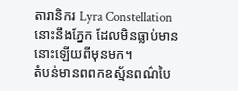តារានិករ Lyra Constellation នោះនឹងភ្នែក ដែលមិនធ្លាប់មាននោះឡើយពីមុនមក។
តំបន់មានពពកឧស្ម័នពណ៌បៃ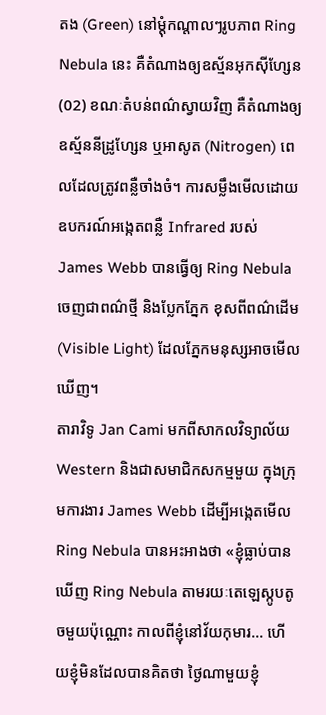តង (Green) នៅម្តុំកណ្តាលៗរូបភាព Ring Nebula នេះ គឺតំណាងឲ្យឧស្ម័នអុកស៊ីហ្សែន (02) ខណៈតំបន់ពណ៌ស្វាយវិញ គឺតំណាងឲ្យឧស្ម័ននីដ្រូហ្សែន ឬអាសូត (Nitrogen) ពេលដែលត្រូវពន្លឺចាំងចំ។ ការសម្លឹងមើលដោយឧបករណ៍អង្កេតពន្លឺ Infrared របស់ James Webb បានធ្វើឲ្យ Ring Nebula ចេញជាពណ៌ថ្មី និងប្លែកភ្នែក ខុសពីពណ៌ដើម (Visible Light) ដែលភ្នែកមនុស្សអាចមើលឃើញ។
តារាវិទូ Jan Cami មកពីសាកលវិទ្យាល័យ Western និងជាសមាជិកសកម្មមួយ ក្នុងក្រុមការងារ James Webb ដើម្បីអង្កេតមើល Ring Nebula បានអះអាងថា «ខ្ញុំធ្លាប់បានឃើញ Ring Nebula តាមរយៈតេឡេស្កូបតូចមួយប៉ុណ្ណោះ កាលពីខ្ញុំនៅវ័យកុមារ… ហើយខ្ញុំមិនដែលបានគិតថា ថ្ងៃណាមួយខ្ញុំ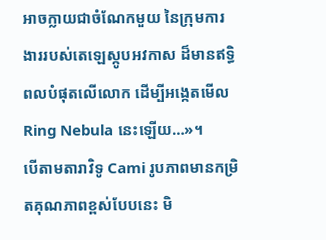អាចក្លាយជាចំណែកមួយ នៃក្រុមការងាររបស់តេឡេស្កូបអវកាស ដ៏មានឥទ្ធិពលបំផុតលើលោក ដើម្បីអង្កេតមើល Ring Nebula នេះឡើយ…»។
បើតាមតារាវិទូ Cami រូបភាពមានកម្រិតគុណភាពខ្ពស់បែបនេះ មិ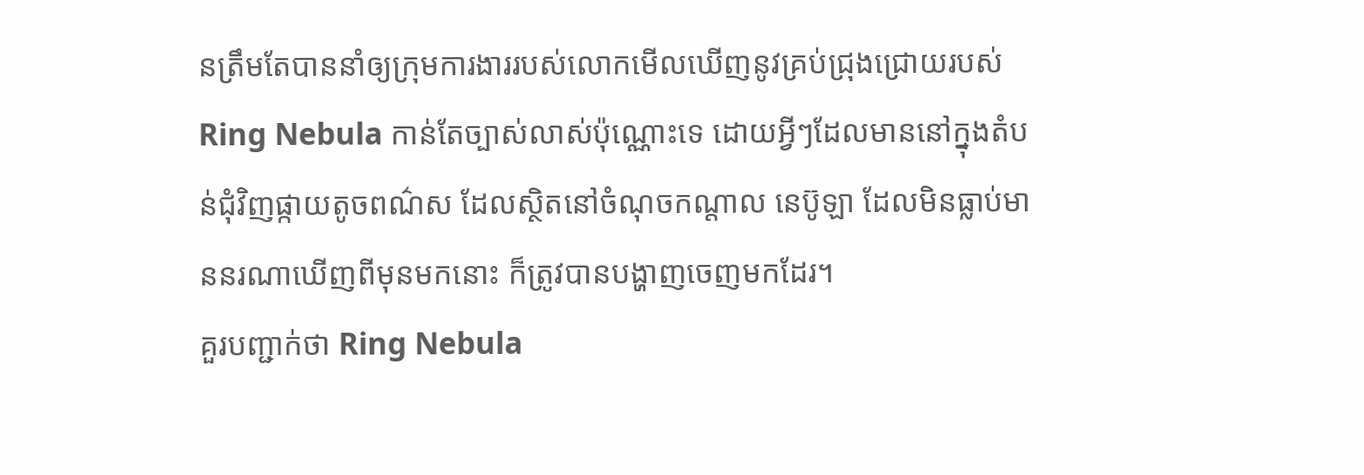នត្រឹមតែបាននាំឲ្យក្រុមការងាររបស់លោកមើលឃើញនូវគ្រប់ជ្រុងជ្រោយរបស់ Ring Nebula កាន់តែច្បាស់លាស់ប៉ុណ្ណោះទេ ដោយអ្វីៗដែលមាននៅក្នុងតំបន់ជុំវិញផ្កាយតូចពណ៌ស ដែលស្ថិតនៅចំណុចកណ្តាល នេប៊ូឡា ដែលមិនធ្លាប់មាននរណាឃើញពីមុនមកនោះ ក៏ត្រូវបានបង្ហាញចេញមកដែរ។
គួរបញ្ជាក់ថា Ring Nebula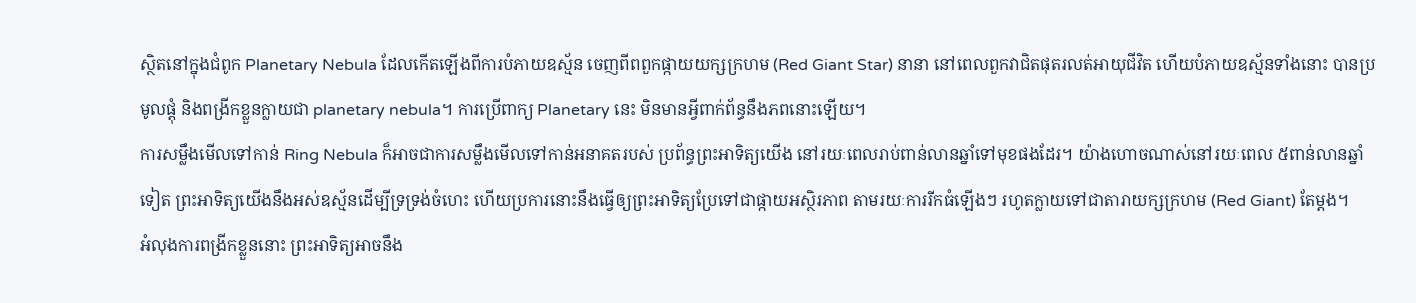ស្ថិតនៅក្នុងជំពូក Planetary Nebula ដែលកើតឡើងពីការបំភាយឧស្ម័ន ចេញពីពពួកផ្កាយយក្សក្រហម (Red Giant Star) នានា នៅពេលពួកវាជិតផុតរលត់អាយុជីវិត ហើយបំភាយឧស្ម័នទាំងនោះ បានប្រមូលផ្តុំ និងពង្រីកខ្លួនក្លាយជា planetary nebula។ ការប្រើពាក្យ Planetary នេះ មិនមានអ្វីពាក់ព័ន្ធនឹងភពនោះឡើយ។
ការសម្លឹងមើលទៅកាន់ Ring Nebula ក៏អាចជាការសម្លឹងមើលទៅកាន់អនាគតរបស់ ប្រព័ន្ធព្រះអាទិត្យយើង នៅរយៈពេលរាប់ពាន់លានឆ្នាំទៅមុខផងដែរ។ យ៉ាងហោចណាស់នៅរយៈពេល ៥ពាន់លានឆ្នាំទៀត ព្រះអាទិត្យយើងនឹងអស់ឧស្ម័នដើម្បីទ្រទ្រង់ចំហេះ ហើយប្រការនោះនឹងធ្វើឲ្យព្រះអាទិត្យប្រែទៅជាផ្កាយអស្ថិរភាព តាមរយៈការរីកធំឡើងៗ រហូតក្លាយទៅជាតារាយក្សក្រហម (Red Giant) តែម្តង។
អំលុងការពង្រីកខ្លួននោះ ព្រះអាទិត្យអាចនឹង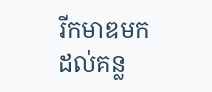រីកមាឌមកដល់គន្ល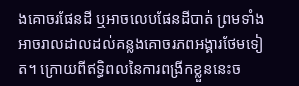ងគោចរផែនដី ឬអាចលេបផែនដីបាត់ ព្រមទាំងអាចរាលដាលដល់គន្លងគោចរភពអង្គារថែមទៀត។ ក្រោយពីឥទ្ធិពលនៃការពង្រីកខ្លួននេះច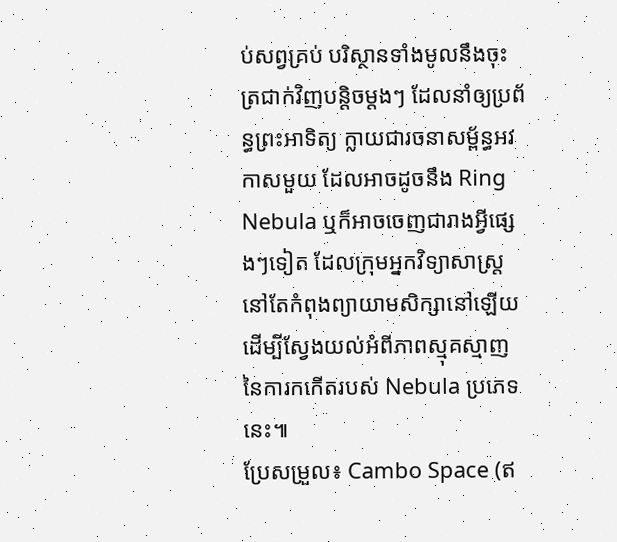ប់សព្វគ្រប់ បរិស្ថានទាំងមូលនឹងចុះត្រជាក់វិញបន្តិចម្តងៗ ដែលនាំឲ្យប្រព័ន្ធព្រះអាទិត្យ ក្លាយជារចនាសម្ព័ន្ធអវកាសមួយ ដែលអាចដូចនឹង Ring Nebula ឬក៏អាចចេញជារាងអ្វីផ្សេងៗទៀត ដែលក្រុមអ្នកវិទ្យាសាស្ត្រ នៅតែកំពុងព្យាយាមសិក្សានៅឡើយ ដើម្បីស្វែងយល់អំពីភាពស្មុគស្មាញ នៃការកកើតរបស់ Nebula ប្រភេទនេះ៕
ប្រែសម្រួល៖ Cambo Space (ឥ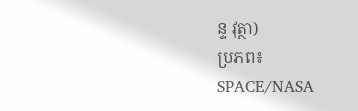ន្ទ វុត្ថា)
ប្រភព៖ SPACE/NASA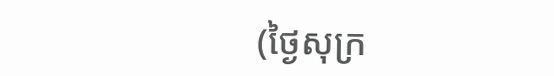(ថ្ងៃសុក្រ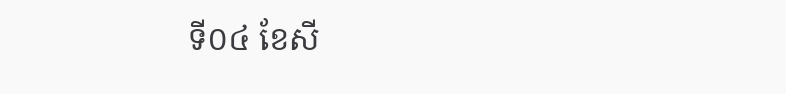ទី០៤ ខែសី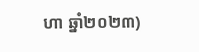ហា ឆ្នាំ២០២៣)